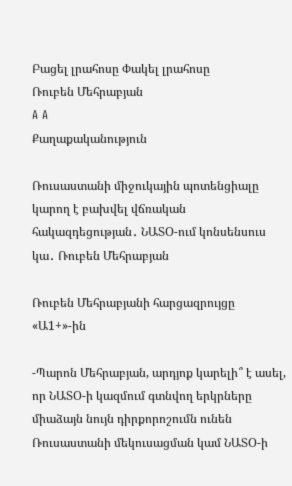Բացել լրահոսը Փակել լրահոսը
Ռուբեն Մեհրաբյան
A A
Քաղաքականություն

Ռուսաստանի միջուկային պոտենցիալը կարող է բախվել վճռական հակազդեցության․ ՆԱՏՕ-ում կոնսենսուս կա․ Ռուբեն Մեհրաբյան

Ռուբեն Մեհրաբյանի հարցազրույցը «Ա1+»-ին

-Պարոն Մեհրաբյան, արդյոք կարելի՞ է ասել, որ ՆԱՏՕ-ի կազմում գտնվող երկրները միաձայն նույն դիրքորոշումն ունեն Ռուսաստանի մեկուսացման կամ ՆԱՏՕ-ի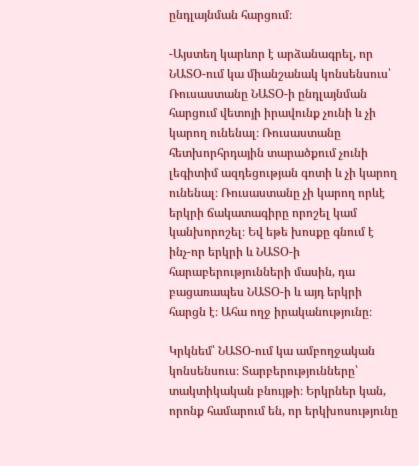ընդլայնման հարցում։

-Այստեղ կարևոր է արձանագրել, որ ՆԱՏՕ-ում կա միանշանակ կոնսենսուս՝ Ռուսաստանը ՆԱՏՕ-ի ընդլայնման հարցում վետոյի իրավունք չունի և չի կարող ունենալ։ Ռուսաստանը հետխորհրդային տարածքում չունի լեգիտիմ ազդեցության գոտի և չի կարող ունենալ։ Ռուսաստանը չի կարող որևէ երկրի ճակատագիրը որոշել կամ կանխորոշել։ Եվ եթե խոսքը գնում է ինչ-որ երկրի և ՆԱՏՕ-ի հարաբերությունների մասին, դա բացառապես ՆԱՏՕ-ի և այդ երկրի հարցն է։ Ահա ողջ իրականությունը։

Կրկնեմ՝ ՆԱՏՕ-ում կա ամբողջական կոնսենսուս։ Տարբերությունները՝ տակտիկական բնույթի։ Երկրներ կան, որոնք համարում են, որ երկխոսությունը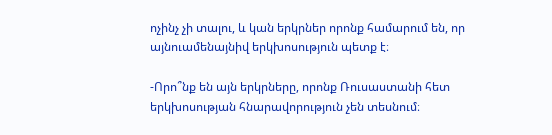ոչինչ չի տալու, և կան երկրներ որոնք համարում են, որ այնուամենայնիվ երկխոսություն պետք է։

-Որո՞նք են այն երկրները, որոնք Ռուսաստանի հետ երկխոսության հնարավորություն չեն տեսնում։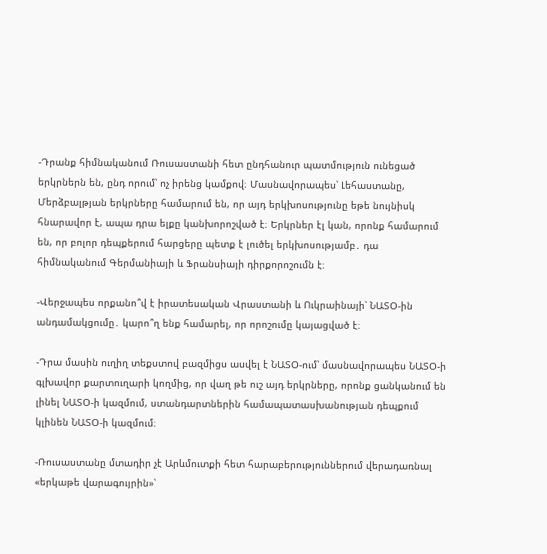-Դրանք հիմնականում Ռուսաստանի հետ ընդհանուր պատմություն ունեցած երկրներն են, ընդ որում՝ ոչ իրենց կամքով։ Մասնավորապես՝ Լեհաստանը, Մերձբալթյան երկրները համարում են, որ այդ երկխոսությունը եթե նույնիսկ հնարավոր է, ապա դրա ելքը կանխորոշված է։ Երկրներ էլ կան, որոնք համարում են, որ բոլոր դեպքերում հարցերը պետք է լուծել երկխոսությամբ․ դա հիմնականում Գերմանիայի և Ֆրանսիայի դիրքորոշումն է։

-Վերջապես որքանո՞վ է իրատեսական Վրաստանի և Ուկրաինայի՝ ՆԱՏՕ-ին անդամակցումը․ կարո՞ղ ենք համարել, որ որոշումը կայացված է։

-Դրա մասին ուղիղ տեքստով բազմիցս ասվել է ՆԱՏՕ-ում՝ մասնավորապես ՆԱՏՕ-ի գլխավոր քարտուղարի կողմից, որ վաղ թե ուշ այդ երկրները, որոնք ցանկանում են լինել ՆԱՏՕ-ի կազմում, ստանդարտներին համապատասխանության դեպքում կլինեն ՆԱՏՕ-ի կազմում։

-Ռուսաստանը մտադիր չէ Արևմուտքի հետ հարաբերություններում վերադառնալ «երկաթե վարագույրին»՝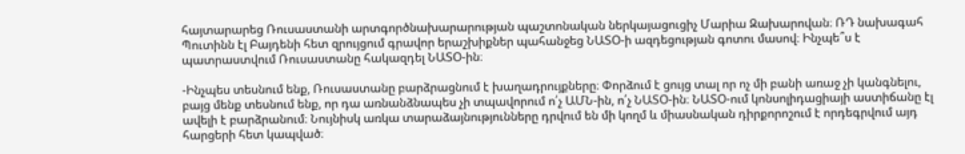հայտարարեց Ռուսաստանի արտգործնախարարության պաշտոնական ներկայացուցիչ Մարիա Զախարովան։ ՌԴ նախագահ Պուտինն էլ Բայդենի հետ զրույցում գրավոր երաշխիքներ պահանջեց ՆԱՏՕ-ի ազդեցության գոտու մասով։ Ինչպե՞ս է պատրաստվում Ռուսաստանը հակազդել ՆԱՏՕ-ին։

-Ինչպես տեսնում ենք, Ռուսաստանը բարձրացնում է խաղադրույքները։ Փորձում է ցույց տալ որ ոչ մի բանի առաջ չի կանգնելու, բայց մենք տեսնում ենք, որ դա առնանձնապես չի տպավորում ո՛չ ԱՄՆ-ին, ո՛չ ՆԱՏՕ-ին։ ՆԱՏՕ-ում կոնսոլիդացիայի աստիճանը էլ ավելի է բարձրանում։ Նույնիսկ առկա տարաձայնությունները դրվում են մի կողմ և միասնական դիրքորոշում է որդեգրվում այդ հարցերի հետ կապված։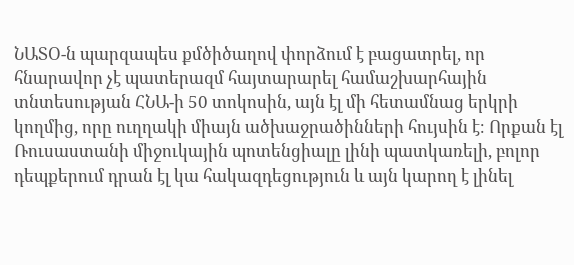ՆԱՏՕ-ն պարզապես քմծիծաղով փորձում է բացատրել, որ հնարավոր չէ պատերազմ հայտարարել համաշխարհային տնտեսության ՀՆԱ-ի 50 տոկոսին, այն էլ մի հետամնաց երկրի կողմից, որը ուղղակի միայն ածխաջրածինների հույսին է։ Որքան էլ Ռուսաստանի միջուկային պոտենցիալը լինի պատկառելի, բոլոր դեպքերում դրան էլ կա հակազդեցություն և այն կարող է լինել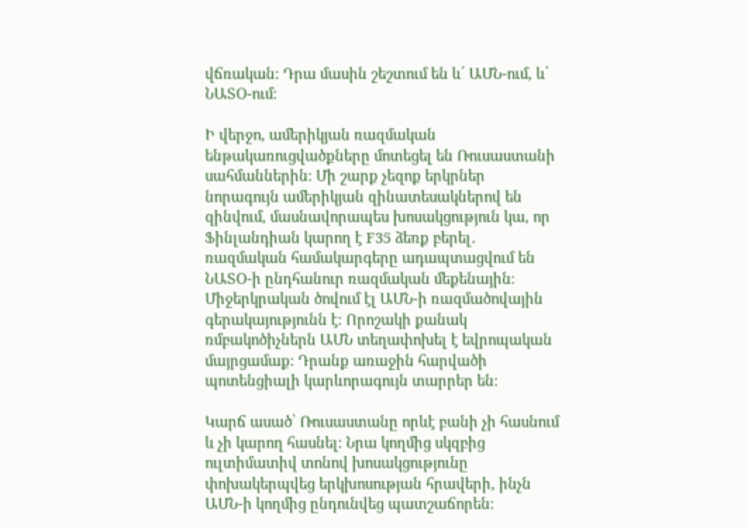վճռական։ Դրա մասին շեշտում են և՛ ԱՄՆ-ում, և՛ ՆԱՏՕ-ում։

Ի վերջո, ամերիկյան ռազմական ենթակառուցվածքները մոտեցել են Ռուսաստանի սահմաններին։ Մի շարք չեզոք երկրներ նորագույն ամերիկյան զինատեսակներով են զինվում, մասնավորապես խոսակցություն կա, որ Ֆինլանդիան կարող է F35 ձեռք բերել․ ռազմական համակարգերը ադապտացվում են ՆԱՏՕ-ի ընդհանուր ռազմական մեքենային։ Միջերկրական ծովում էլ ԱՄՆ-ի ռազմածովային գերակայությունն է։ Որոշակի քանակ ռմբակոծիչներն ԱՄՆ տեղափոխել է եվրոպական մայրցամաք։ Դրանք առաջին հարվածի պոտենցիալի կարևորագույն տարրեր են։

Կարճ ասած՝ Ռուսաստանը որևէ բանի չի հասնում և չի կարող հասնել։ Նրա կողմից սկզբից ուլտիմատիվ տոնով խոսակցությունը փոխակերպվեց երկխոսության հրավերի, ինչն ԱՄՆ-ի կողմից ընդունվեց պատշաճորեն։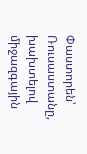Փաստորեն՝ Ռուսաստանը, խախտելով միջազգային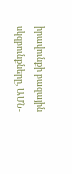իրավունքի բազային սկզբունքները, ԱՄՆ-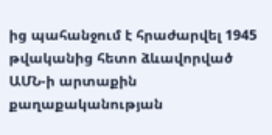ից պահանջում է հրաժարվել 1945 թվականից հետո ձևավորված ԱՄՆ-ի արտաքին քաղաքականության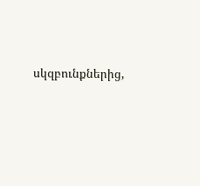սկզբունքներից,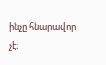ինչը հնարավոր չէ։